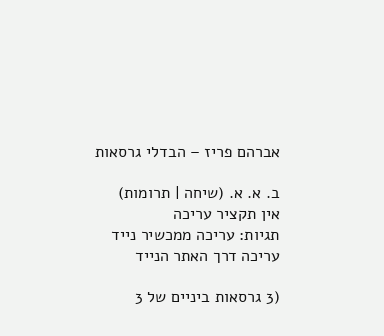אברהם פריז – הבדלי גרסאות

ב. א. א. (שיחה | תרומות)
אין תקציר עריכה
תגיות: עריכה ממכשיר נייד עריכה דרך האתר הנייד

(3 גרסאות ביניים של 3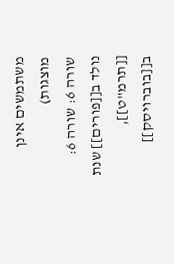משתמשים אינן מוצגות)
שורה 6: שורה 6:
נולד ב[[פורים]] שנת [[תרמ"ט]], ב[[בוברויסק]]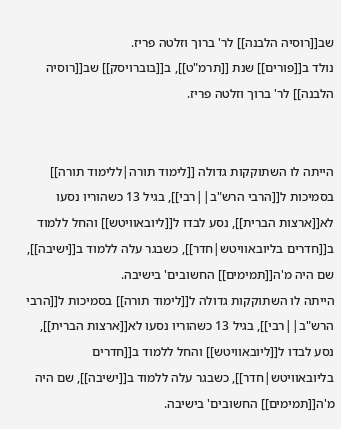שב[[רוסיה הלבנה]] לר' ברוך וזלטה פריז.
נולד ב[[פורים]] שנת [[תרמ"ט]], ב[[בוברויסק]] שב[[רוסיה הלבנה]] לר' ברוך וזלטה פריז.


הייתה לו השתוקקות גדולה [[לימוד תורה|ללימוד תורה]] בסמיכות ל[[הרבי הרש"ב||רבי]], בגיל 13 כשהוריו נסעו לא[[ארצות הברית]], נסע לבדו ל[[ליובאוויטש]] והחל ללמוד ב[[חדרים בליובאוויטש|חדר]], כשבגר עלה ללמוד ב[[ישיבה]], שם היה מ'ה[[תמימים]] החשובים' בישיבה.
הייתה לו השתוקקות גדולה ל[[לימוד תורה]] בסמיכות ל[[הרבי הרש"ב||רבי]], בגיל 13 כשהוריו נסעו לא[[ארצות הברית]], נסע לבדו ל[[ליובאוויטש]] והחל ללמוד ב[[חדרים בליובאוויטש|חדר]], כשבגר עלה ללמוד ב[[ישיבה]], שם היה מ'ה[[תמימים]] החשובים' בישיבה.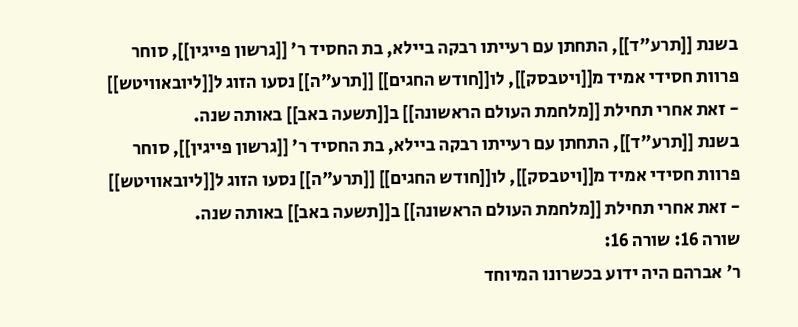בשנת [[תרע"ד]], התחתן עם רעייתו רבקה ביילא, בת החסיד ר' [[גרשון פייגין]], סוחר פרוות חסידי אמיד מ[[ויטבסק]], לו[[חודש החגים]] [[תרע"ה]] נסעו הזוג ל[[ליובאוויטש]] - זאת אחרי תחילת [[מלחמת העולם הראשונה]] ב[[תשעה באב]] באותה שנה.
בשנת [[תרע"ד]], התחתן עם רעייתו רבקה ביילא, בת החסיד ר' [[גרשון פייגין]], סוחר פרוות חסידי אמיד מ[[ויטבסק]], לו[[חודש החגים]] [[תרע"ה]] נסעו הזוג ל[[ליובאוויטש]] - זאת אחרי תחילת [[מלחמת העולם הראשונה]] ב[[תשעה באב]] באותה שנה.
שורה 16: שורה 16:
ר' אברהם היה ידוע בכשרונו המיוחד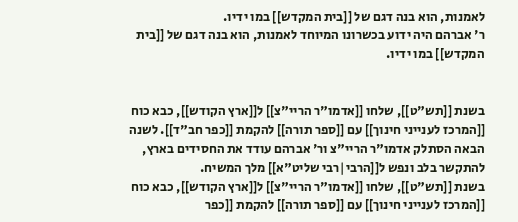לאמנות, הוא בנה דגם של [[בית המקדש]] במו ידיו.
ר' אברהם היה ידוע בכשרונו המיוחד לאמנות, הוא בנה דגם של [[בית המקדש]] במו ידיו.


בשנת [[תש"ט]], שלחו [[אדמו"ר הריי"צ]] ל[[ארץ הקודש]], כבא כוח [[המרכז לענייני חינוך]] עם [[ספר תורה]] להקמת [[כפר חב"ד]]. לשנה הבאה הסתלק אדמו"ר הריי"צ ור' אברהם עודד את החסידים בארץ, להתקשר בלב ונפש ל[[הרבי|רבי שליט"א]] מלך המשיח.
בשנת [[תש"ט]], שלחו [[אדמו"ר הריי"צ]] ל[[ארץ הקודש]], כבא כוח [[המרכז לענייני חינוך]] עם [[ספר תורה]] להקמת [[כפר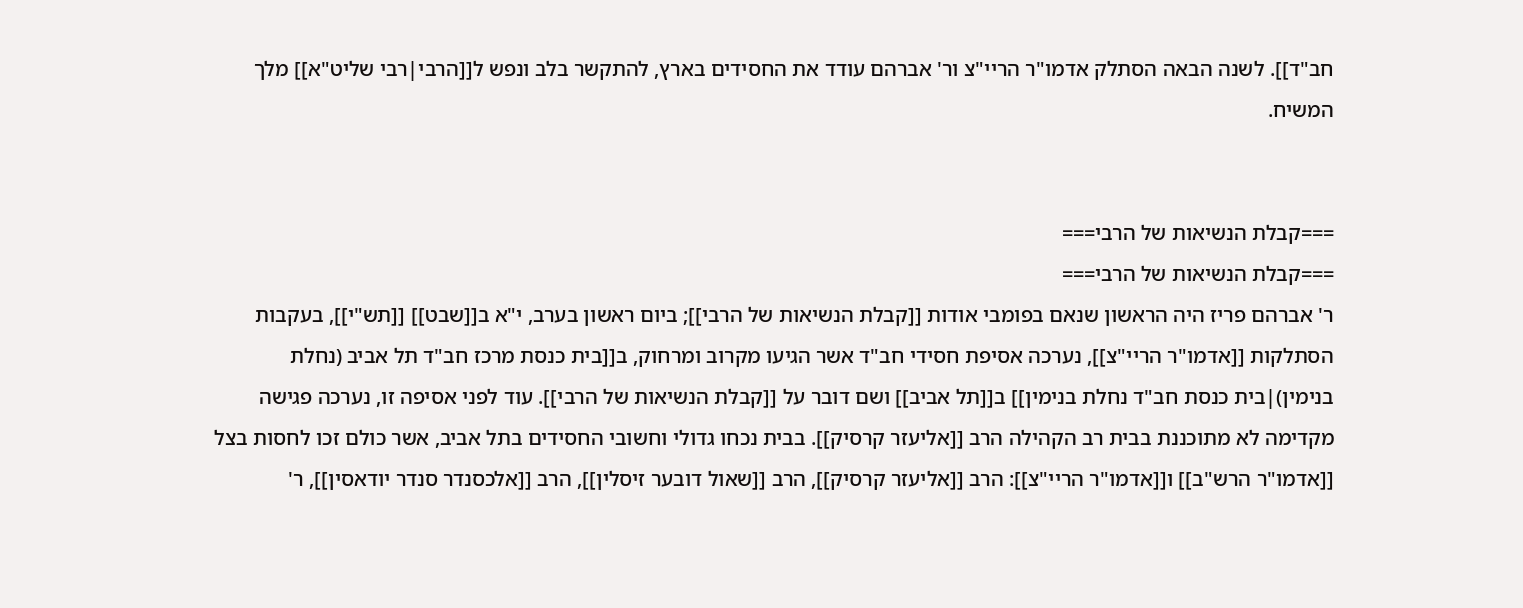חב"ד]]. לשנה הבאה הסתלק אדמו"ר הריי"צ ור' אברהם עודד את החסידים בארץ, להתקשר בלב ונפש ל[[הרבי|רבי שליט"א]] מלך המשיח.


===קבלת הנשיאות של הרבי===
===קבלת הנשיאות של הרבי===
ר' אברהם פריז היה הראשון שנאם בפומבי אודות [[קבלת הנשיאות של הרבי]]; ביום ראשון בערב, י"א ב[[שבט]] [[תש"י]], בעקבות הסתלקות [[אדמו"ר הריי"צ]], נערכה אסיפת חסידי חב"ד אשר הגיעו מקרוב ומרחוק, ב[[בית כנסת מרכז חב"ד תל אביב (נחלת בנימין)|בית כנסת חב"ד נחלת בנימין]] ב[[תל אביב]] ושם דובר על [[קבלת הנשיאות של הרבי]]. עוד לפני אסיפה זו, נערכה פגישה מקדימה לא מתוכננת בבית רב הקהילה הרב [[אליעזר קרסיק]]. בבית נכחו גדולי וחשובי החסידים בתל אביב, אשר כולם זכו לחסות בצל [[אדמו"ר הרש"ב]] ו[[אדמו"ר הריי"צ]]: הרב [[אליעזר קרסיק]], הרב [[שאול דובער זיסלין]], הרב [[אלכסנדר סנדר יודאסין]], ר'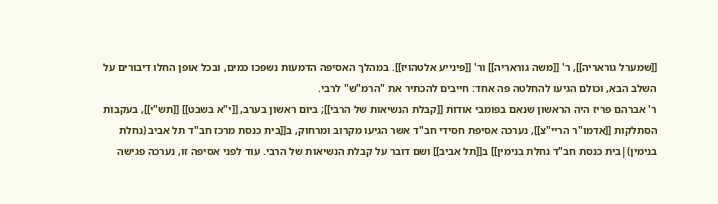[[שמערל גוראריה]], ר' [[משה גוראריה]] ור' [[פינייע אלטהויז]]. במהלך האסיפה הדמעות נשפכו כמים, ובכל אופן החלו דיבורים על השלב הבא, וכולם הגיעו להחלטה פה אחד: חייבים להכתיר את "הרמ"ש" לרבי.
ר' אברהם פריז היה הראשון שנאם בפומבי אודות [[קבלת הנשיאות של הרבי]]; ביום ראשון בערב, [[י"א בשבט]] [[תש"י]], בעקבות הסתלקות [[אדמו"ר הריי"צ]], נערכה אסיפת חסידי חב"ד אשר הגיעו מקרוב ומרחוק, ב[[בית כנסת מרכז חב"ד תל אביב (נחלת בנימין)|בית כנסת חב"ד נחלת בנימין]] ב[[תל אביב]] ושם דובר על קבלת הנשיאות של הרבי. עוד לפני אסיפה זו, נערכה פגישה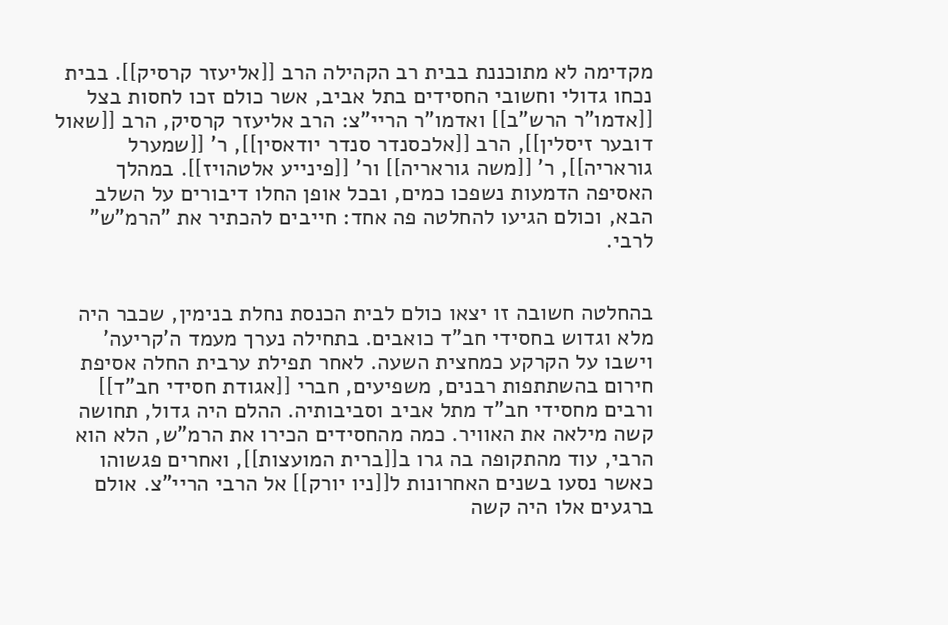מקדימה לא מתוכננת בבית רב הקהילה הרב [[אליעזר קרסיק]]. בבית נכחו גדולי וחשובי החסידים בתל אביב, אשר כולם זכו לחסות בצל [[אדמו"ר הרש"ב]] ואדמו"ר הריי"צ: הרב אליעזר קרסיק, הרב [[שאול דובער זיסלין]], הרב [[אלכסנדר סנדר יודאסין]], ר' [[שמערל גוראריה]], ר' [[משה גוראריה]] ור' [[פינייע אלטהויז]]. במהלך האסיפה הדמעות נשפכו כמים, ובכל אופן החלו דיבורים על השלב הבא, וכולם הגיעו להחלטה פה אחד: חייבים להכתיר את "הרמ"ש" לרבי.


בהחלטה חשובה זו יצאו כולם לבית הכנסת נחלת בנימין, שכבר היה מלא וגדוש בחסידי חב"ד כואבים. בתחילה נערך מעמד ה'קריעה' וישבו על הקרקע כמחצית השעה. לאחר תפילת ערבית החלה אסיפת חירום בהשתתפות רבנים, משפיעים, חברי [[אגודת חסידי חב"ד]] ורבים מחסידי חב"ד מתל אביב וסביבותיה. ההלם היה גדול, תחושה קשה מילאה את האוויר. כמה מהחסידים הכירו את הרמ"ש, הלא הוא הרבי, עוד מהתקופה בה גרו ב[[ברית המועצות]], ואחרים פגשוהו כאשר נסעו בשנים האחרונות ל[[ניו יורק]] אל הרבי הריי"צ. אולם ברגעים אלו היה קשה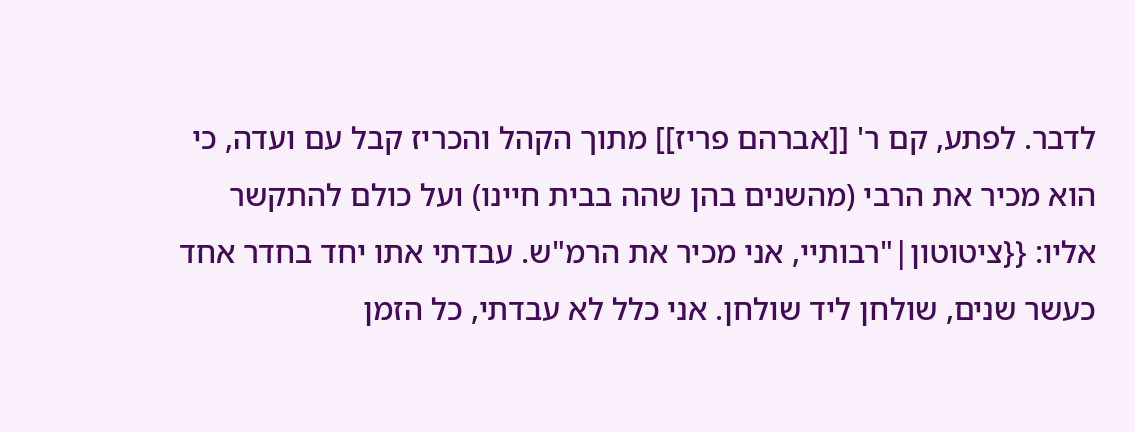לדבר. לפתע, קם ר' [[אברהם פריז]] מתוך הקהל והכריז קבל עם ועדה, כי הוא מכיר את הרבי (מהשנים בהן שהה בבית חיינו) ועל כולם להתקשר אליו: {{ציטוטון|"רבותיי, אני מכיר את הרמ"ש. עבדתי אתו יחד בחדר אחד כעשר שנים, שולחן ליד שולחן. אני כלל לא עבדתי, כל הזמן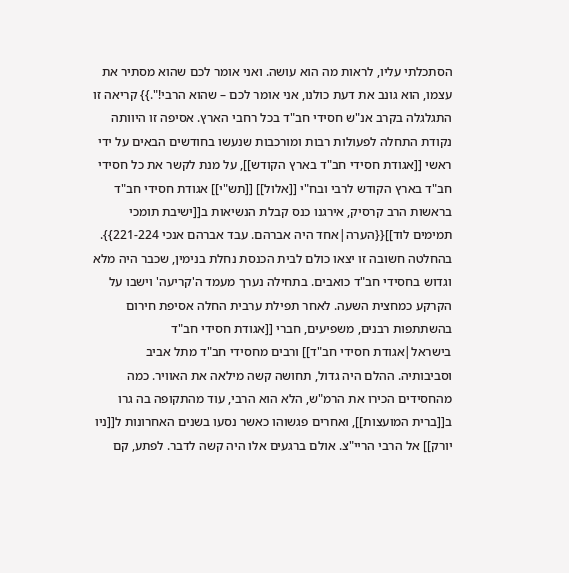הסתכלתי עליו, לראות מה הוא עושה. ואני אומר לכם שהוא מסתיר את עצמו, הוא גונב את דעת כולנו, אני אומר לכם – שהוא הרבי!".}} קריאה זו התגלגלה בקרב אנ"ש חסידי חב"ד בכל רחבי הארץ. אסיפה זו היוותה נקודת התחלה לפעולות רבות ומורכבות שנעשו בחודשים הבאים על ידי ראשי [[אגודת חסידי חב"ד בארץ הקודש]], על מנת לקשר את כל חסידי חב"ד בארץ הקודש לרבי ובח"י [[אלול]] [[תש"י]] אגודת חסידי חב"ד בראשות הרב קרסיק, אירגנו כנס קבלת הנשיאות ב[[ישיבת תומכי תמימים לוד]]{{הערה|אחד היה אברהם. עבד אברהם אנכי 221-224}}.
בהחלטה חשובה זו יצאו כולם לבית הכנסת נחלת בנימין, שכבר היה מלא וגדוש בחסידי חב"ד כואבים. בתחילה נערך מעמד ה'קריעה' וישבו על הקרקע כמחצית השעה. לאחר תפילת ערבית החלה אסיפת חירום בהשתתפות רבנים, משפיעים, חברי [[אגודת חסידי חב"ד בישראל|אגודת חסידי חב"ד]] ורבים מחסידי חב"ד מתל אביב וסביבותיה. ההלם היה גדול, תחושה קשה מילאה את האוויר. כמה מהחסידים הכירו את הרמ"ש, הלא הוא הרבי, עוד מהתקופה בה גרו ב[[ברית המועצות]], ואחרים פגשוהו כאשר נסעו בשנים האחרונות ל[[ניו יורק]] אל הרבי הריי"צ. אולם ברגעים אלו היה קשה לדבר. לפתע, קם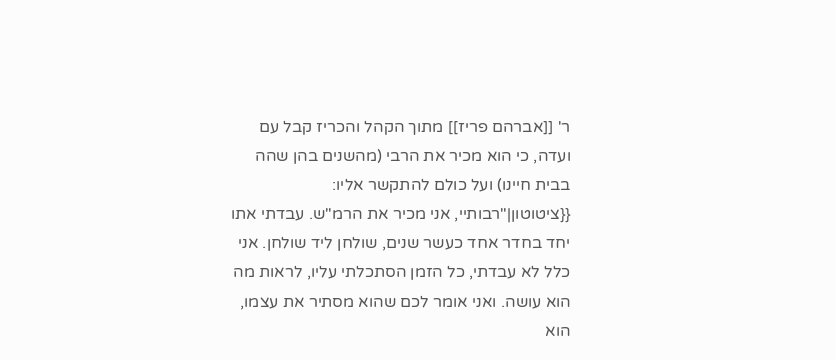ר' [[אברהם פריז]] מתוך הקהל והכריז קבל עם ועדה, כי הוא מכיר את הרבי (מהשנים בהן שהה בבית חיינו) ועל כולם להתקשר אליו: {{ציטוטון|"רבותיי, אני מכיר את הרמ"ש. עבדתי אתו יחד בחדר אחד כעשר שנים, שולחן ליד שולחן. אני כלל לא עבדתי, כל הזמן הסתכלתי עליו, לראות מה הוא עושה. ואני אומר לכם שהוא מסתיר את עצמו, הוא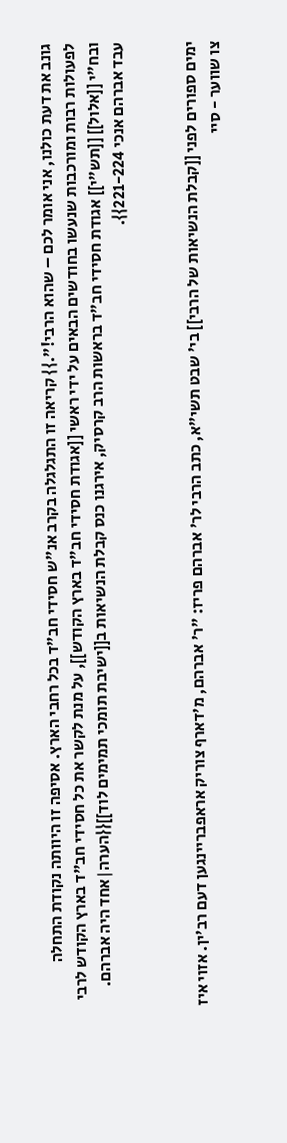גונב את דעת כולנו, אני אומר לכם – שהוא הרבי!".}} קריאה זו התגלגלה בקרב אנ"ש חסידי חב"ד בכל רחבי הארץ. אסיפה זו היוותה נקודת התחלה לפעולות רבות ומורכבות שנעשו בחודשים הבאים על ידי ראשי [[אגודת חסידי חב"ד בארץ הקודש]], על מנת לקשר את כל חסידי חב"ד בארץ הקודש לרבי ובח"י [[אלול]] [[תש"י]] אגודת חסידי חב"ד בראשות הרב קרסיק, אירגנו כנס קבלת הנשיאות ב[[ישיבת תומכי תמימים לוד]]{{הערה|אחד היה אברהם. עבד אברהם אנכי 221-224}}.


ימים ספורים לפני [[קבלת הנשיאות של הרבי]] בי' שבט תשי"א, כתב הרבי לר' אברהם פריז: "ר' אברהם, מ'דארף צוריק אראפבריינגען דעם רב'ין. אזוי איז צו שווער - סיי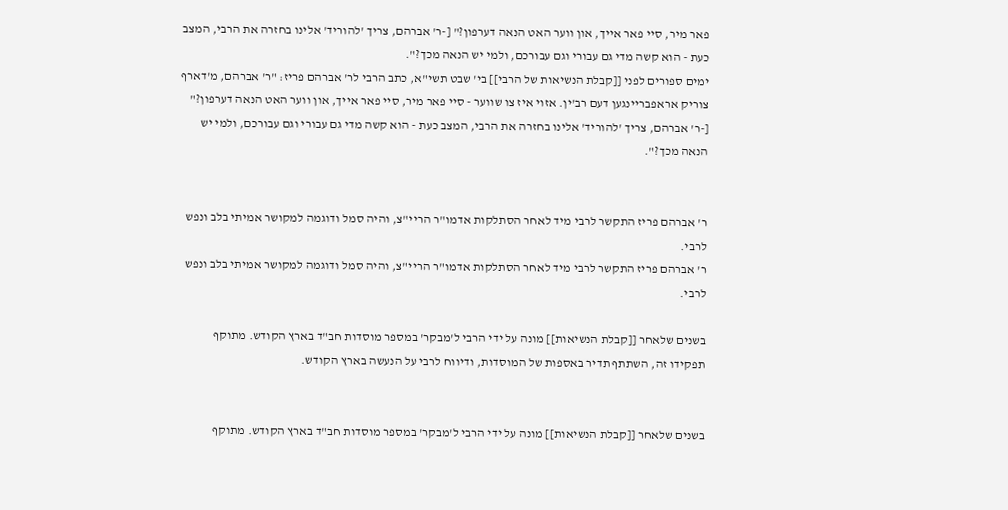פאר מיר, סיי פאר אייך, און ווער האט הנאה דערפון?" [-ר' אברהם, צריך 'להוריד' אלינו בחזרה את הרבי, המצב כעת - הוא קשה מדי גם עבורי וגם עבורכם, ולמי יש הנאה מכך?".
ימים ספורים לפני [[קבלת הנשיאות של הרבי]] בי' שבט תשי"א, כתב הרבי לר' אברהם פריז: "ר' אברהם, מ'דארף צוריק אראפבריינגען דעם רב'ין. אזוי איז צו שווער - סיי פאר מיר, סיי פאר אייך, און ווער האט הנאה דערפון?" [-ר' אברהם, צריך 'להוריד' אלינו בחזרה את הרבי, המצב כעת - הוא קשה מדי גם עבורי וגם עבורכם, ולמי יש הנאה מכך?".


ר' אברהם פריז התקשר לרבי מיד לאחר הסתלקות אדמו"ר הריי"צ, והיה סמל ודוגמה למקושר אמיתי בלב ונפש לרבי.
ר' אברהם פריז התקשר לרבי מיד לאחר הסתלקות אדמו"ר הריי"צ, והיה סמל ודוגמה למקושר אמיתי בלב ונפש לרבי.

בשנים שלאחר [[קבלת הנשיאות]] מונה על ידי הרבי ל'מבקר' במספר מוסדות חב"ד בארץ הקודש. מתוקף תפקידו זה, השתתף תדיר באספות של המוסדות, ודיווח לרבי על הנעשה בארץ הקודש.


בשנים שלאחר [[קבלת הנשיאות]] מונה על ידי הרבי ל'מבקר' במספר מוסדות חב"ד בארץ הקודש. מתוקף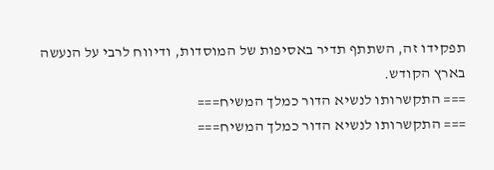תפקידו זה, השתתף תדיר באסיפות של המוסדות, ודיווח לרבי על הנעשה בארץ הקודש.
=== התקשרותו לנשיא הדור כמלך המשיח===
=== התקשרותו לנשיא הדור כמלך המשיח===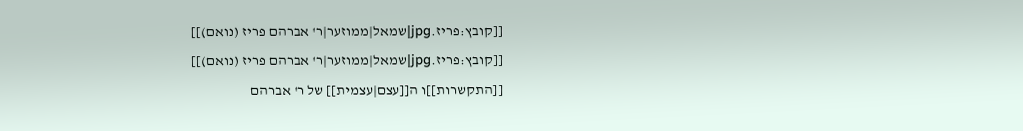[[קובץ:פריז.jpg|שמאל|ממוזער|ר' אברהם פריז (נואם)]]
[[קובץ:פריז.jpg|שמאל|ממוזער|ר' אברהם פריז (נואם)]]
[[התקשרות]]ו ה[[עצם|עצמית]] של ר' אברהם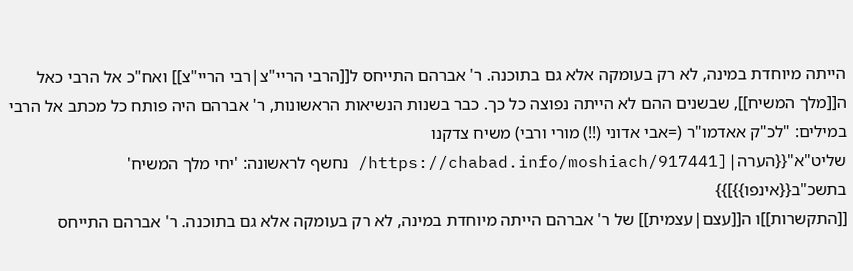הייתה מיוחדת במינה, לא רק בעומקה אלא גם בתוכנה. ר' אברהם התייחס ל[[הרבי הריי"צ|רבי הריי"צ]] ואח"כ אל הרבי כאל ה[[מלך המשיח]], שבשנים ההם לא הייתה נפוצה כל כך. כבר בשנות הנשיאות הראשונות, ר' אברהם היה פותח כל מכתב אל הרבי במילים: "לכ"ק אאדמו"ר (=אבי אדוני (!!) מורי ורבי) משיח צדקנו שליט"א"{{הערה|[https://chabad.info/moshiach/917441/ נחשף לראשונה: 'יחי מלך המשיח' בתשכ"ב{{אינפו}}]}}
[[התקשרות]]ו ה[[עצם|עצמית]] של ר' אברהם הייתה מיוחדת במינה, לא רק בעומקה אלא גם בתוכנה. ר' אברהם התייחס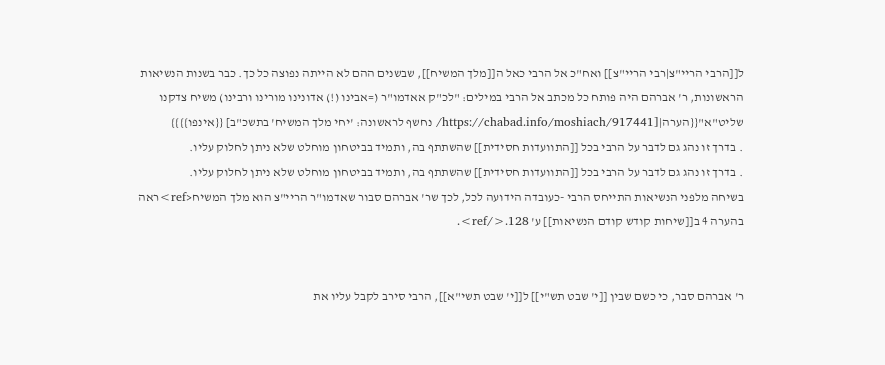ל[[הרבי הריי"צ|רבי הריי"צ]] ואח"כ אל הרבי כאל ה[[מלך המשיח]], שבשנים ההם לא הייתה נפוצה כל כך. כבר בשנות הנשיאות הראשונות, ר' אברהם היה פותח כל מכתב אל הרבי במילים: "לכ"ק אאדמו"ר (=אבינו (!) אדונינו מורינו ורבינו) משיח צדקנו שליט"א"{{הערה|[https://chabad.info/moshiach/917441/ נחשף לראשונה: 'יחי מלך המשיח' בתשכ"ב] {{אינפו}}}}
. בדרך זו נהג גם לדבר על הרבי בכל [[התוועדות חסידית]] שהשתתף בה, ותמיד בביטחון מוחלט שלא ניתן לחלוק עליו.
. בדרך זו נהג גם לדבר על הרבי בכל [[התוועדות חסידית]] שהשתתף בה, ותמיד בביטחון מוחלט שלא ניתן לחלוק עליו.
בשיחה מלפני הנשיאות התייחס הרבי -כעובדה הידועה לכל, לכך שר' אברהם סבור שאדמו"ר הריי"צ הוא מלך המשיח<ref>ראה בהערה 4 ב[[שיחות קודש קודם הנשיאות]] ע' 128.</ref>.


ר' אברהם סבר, כי כשם שבין [[י' שבט תש"י]] ל[[י' שבט תשי"א]], הרבי סירב לקבל עליו את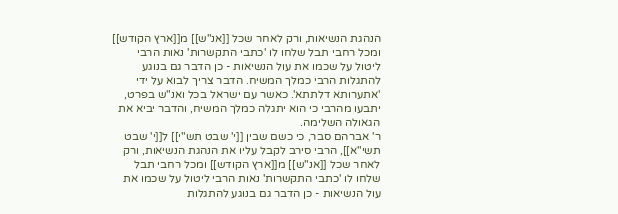הנהגת הנשיאות, ורק לאחר שכל [[אנ"ש]] מ[[ארץ הקודש]] ומכל רחבי תבל שלחו לו 'כתבי התקשרות' נאות הרבי ליטול על שכמו את עול הנשיאות - כן הדבר גם בנוגע להתגלות הרבי כמלך המשיח. הדבר צריך לבוא על ידי 'אתערותא דלתתא'. כאשר עם ישראל בכל ואנ"ש בפרט, יתבעו מהרבי כי הוא יתגלה כמלך המשיח, והדבר יביא את הגאולה השלימה.
ר' אברהם סבר, כי כשם שבין [[י' שבט תש"י]] ל[[י' שבט תשי"א]], הרבי סירב לקבל עליו את הנהגת הנשיאות, ורק לאחר שכל [[אנ"ש]] מ[[ארץ הקודש]] ומכל רחבי תבל שלחו לו 'כתבי התקשרות' נאות הרבי ליטול על שכמו את עול הנשיאות - כן הדבר גם בנוגע להתגלות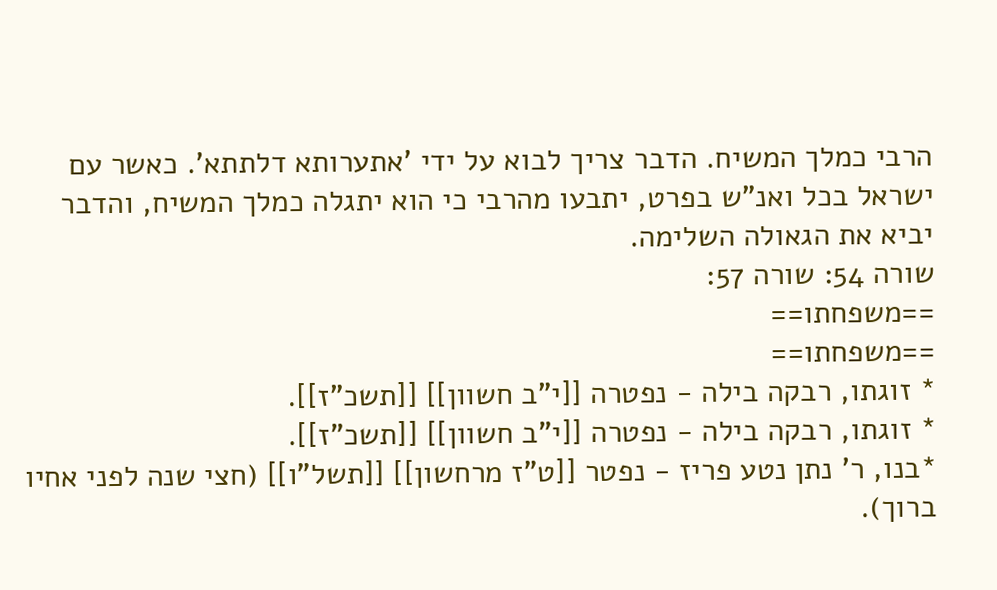הרבי כמלך המשיח. הדבר צריך לבוא על ידי 'אתערותא דלתתא'. כאשר עם ישראל בכל ואנ"ש בפרט, יתבעו מהרבי כי הוא יתגלה כמלך המשיח, והדבר יביא את הגאולה השלימה.
שורה 54: שורה 57:
==משפחתו==
==משפחתו==
* זוגתו, רבקה בילה - נפטרה [[י"ב חשוון]] [[תשכ"ז]].
* זוגתו, רבקה בילה - נפטרה [[י"ב חשוון]] [[תשכ"ז]].
*בנו, ר' נתן נטע פריז - נפטר [[ט"ז מרחשון]] [[תשל"ו]] (חצי שנה לפני אחיו ברוך).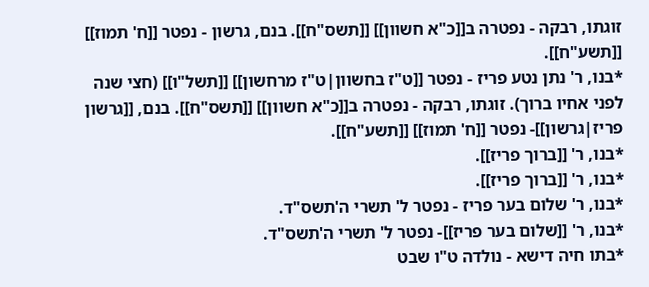זוגתו, רבקה - נפטרה ב[[כ"א חשוון]] [[תשס"ח]]. בנם, גרשון - נפטר [[ח' תמוז]] [[תשע"ח]].
*בנו, ר' נתן נטע פריז - נפטר [[ט"ז בחשוון|ט"ז מרחשון]] [[תשל"ו]] (חצי שנה לפני אחיו ברוך). זוגתו, רבקה - נפטרה ב[[כ"א חשוון]] [[תשס"ח]]. בנם, [[גרשון פריז|גרשון]]- נפטר [[ח' תמוז]] [[תשע"ח]].
*בנו, ר' [[ברוך פריז]].
*בנו, ר' [[ברוך פריז]].
*בנו, ר' שלום בער פריז - נפטר ל' תשרי ה'תשס"ד.
*בנו, ר' [[שלום בער פריז]]- נפטר ל' תשרי ה'תשס"ד.
*בתו חיה דישא - נולדה ט"ו שבט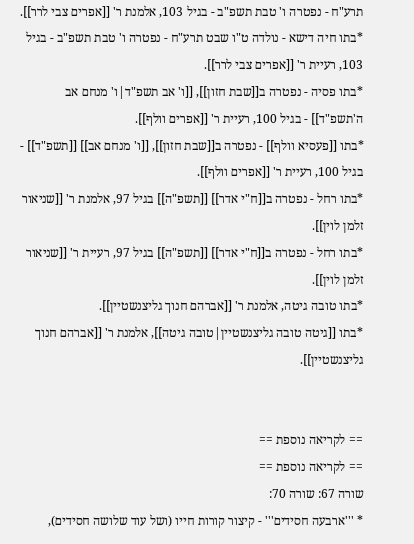תרע"ח - נפטרה ו' טבת תשפ"ב - בגיל 103, אלמנת ר' [[אפרים צבי לרר]].
*בתו חיה דישא - נולדה ט"ו שבט תרע"ח - נפטרה ו' טבת תשפ"ב - בגיל 103, רעיית ר' [[אפרים צבי לרר]].
*בתו פסיה - נפטרה ב[[שבת חזון]], [[ו' אב תשפ"ד|ו' מנחם אב ה'תשפ"ד]] - בגיל 100, רעיית ר' [[אפרים וולף]].
*בתו [[פעסיא וולף]] - נפטרה ב[[שבת חזון]], [[ו' מנחם אב]] [[תשפ"ד]] - בגיל 100, רעיית ר' [[אפרים וולף]].
*בתו רחל - נפטרה ב[[ח"י אדר]] [[תשפ"ה]] בגיל 97, אלמנת ר' [[שניאור זלמן לוין]].
*בתו רחל - נפטרה ב[[ח"י אדר]] [[תשפ"ה]] בגיל 97, רעיית ר' [[שניאור זלמן לוין]].
*בתו טובה גיטה, אלמנת ר' [[אברהם חנוך גליצנשטיין]].
*בתו [[גיטה טובה גליצנשטיין|טובה גיטה]], אלמנת ר' [[אברהם חנוך גליצנשטיין]].


== לקריאה נוספת ==
== לקריאה נוספת ==
שורה 67: שורה 70:
* '''ארבעה חסידים''' - קיצור קורות חייו (ושל עוד שלושה חסידים),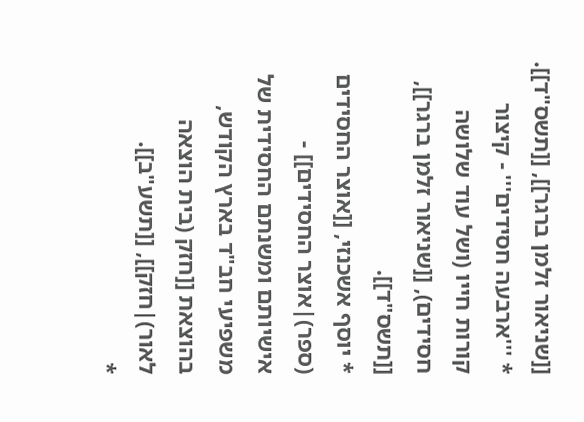[[שניאור זלמן ברגר]], [[תשס"ד]].
* '''ארבעה חסידים''' - קיצור קורות חייו (ושל עוד שלושה חסידים), [[שניאור זלמן ברגר]], [[תשס"ד]].
* יוסף אשכנזי, [[אוצר החסידים (ספר)|אוצר החסידים]] - אישיותם ומשנתם החסידית של משפיעי חב"ד בארץ הקודש, בהוצאת [[חזק (בית הוצאה לאור)|חזק]], [[תשע"ב]].
*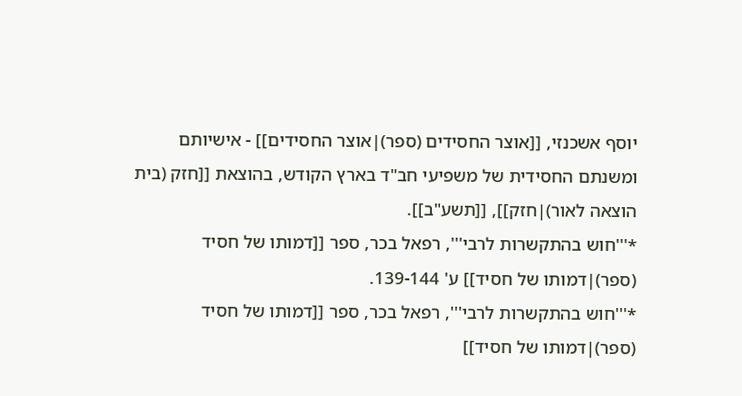יוסף אשכנזי, [[אוצר החסידים (ספר)|אוצר החסידים]] - אישיותם ומשנתם החסידית של משפיעי חב"ד בארץ הקודש, בהוצאת [[חזק (בית הוצאה לאור)|חזק]], [[תשע"ב]].
*'''חוש בהתקשרות לרבי''', רפאל בכר, ספר [[דמותו של חסיד (ספר)|דמותו של חסיד]] ע' 139-144.
*'''חוש בהתקשרות לרבי''', רפאל בכר, ספר [[דמותו של חסיד (ספר)|דמותו של חסיד]]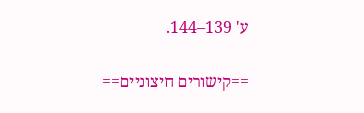ע' 139–144.


==קישורים חיצוניים==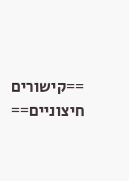==קישורים חיצוניים==